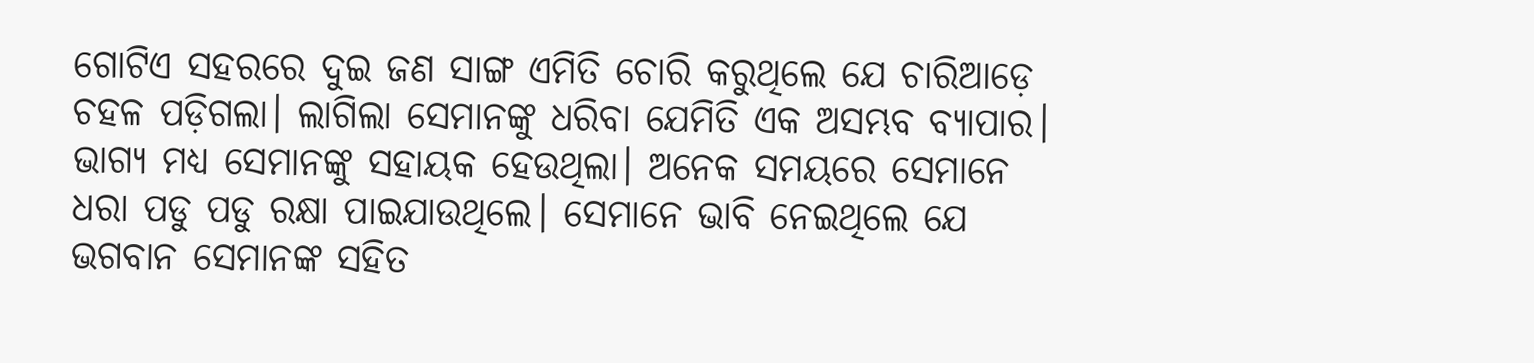ଗୋଟିଏ ସହରରେ ଦୁଇ ଜଣ ସାଙ୍ଗ ଏମିତି ଚୋରି କରୁଥିଲେ ଯେ ଚାରିଆଡ଼େ ଚହଳ ପଡ଼ିଗଲା। ଲାଗିଲା ସେମାନଙ୍କୁ ଧରିବା ଯେମିତି ଏକ ଅସମ୍ଭବ ବ୍ୟାପାର। ଭାଗ୍ୟ ମଧ୍ୟ ସେମାନଙ୍କୁ ସହାୟକ ହେଉଥିଲା। ଅନେକ ସମୟରେ ସେମାନେ ଧରା ପଡୁ ପଡୁ ରକ୍ଷା ପାଇଯାଉଥିଲେ। ସେମାନେ ଭାବି ନେଇଥିଲେ ଯେ ଭଗବାନ ସେମାନଙ୍କ ସହିତ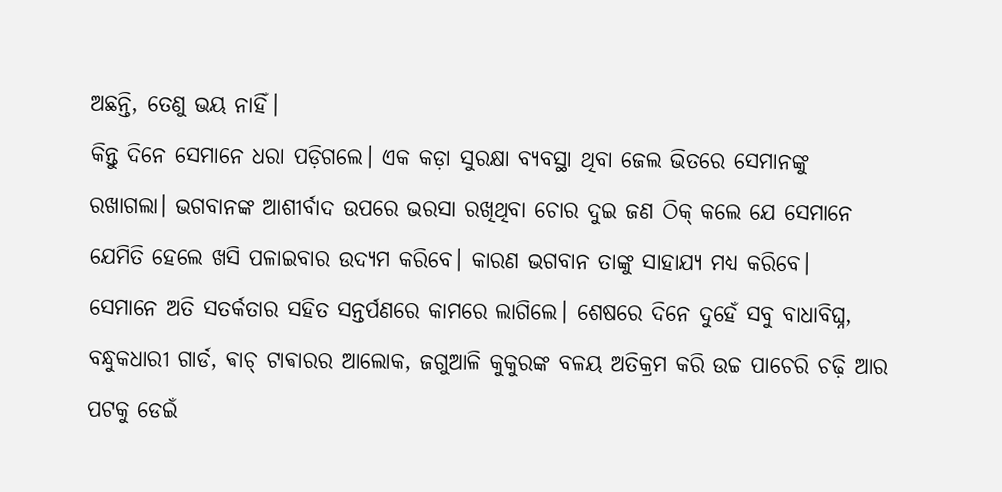ଅଛନ୍ତି, ତେଣୁ ଭୟ ନାହିଁ।
କିନ୍ତୁ ଦିନେ ସେମାନେ ଧରା ପଡ଼ିଗଲେ। ଏକ କଡ଼ା ସୁରକ୍ଷା ବ୍ୟବସ୍ଥା ଥିବା ଜେଲ ଭିତରେ ସେମାନଙ୍କୁ ରଖାଗଲା। ଭଗବାନଙ୍କ ଆଶୀର୍ବାଦ ଉପରେ ଭରସା ରଖିଥିବା ଚୋର ଦୁଇ ଜଣ ଠିକ୍‌ କଲେ ଯେ ସେମାନେ ଯେମିତି ହେଲେ ଖସି ପଳାଇବାର ଉଦ୍ୟମ କରିବେ। କାରଣ ଭଗବାନ ତାଙ୍କୁ ସାହାଯ୍ୟ ମଧ୍ୟ କରିବେ।
ସେମାନେ ଅତି ସତର୍କତାର ସହିତ ସନ୍ତର୍ପଣରେ କାମରେ ଲାଗିଲେ। ଶେଷରେ ଦିନେ ଦୁହେଁ ସବୁ ବାଧାବିଘ୍ନ, ବନ୍ଧୁକଧାରୀ ଗାର୍ଡ, ଵାଚ୍‌ ଟାଵାରର ଆଲୋକ, ଜଗୁଆଳି କୁକୁରଙ୍କ ବଳୟ ଅତିକ୍ରମ କରି ଉଚ୍ଚ ପାଚେରି ଚଢ଼ି ଆର ପଟକୁ ଡେଇଁ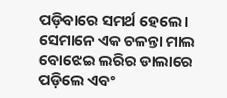ପଡ଼ିବାରେ ସମର୍ଥ ହେଲେ। ସେମାନେ ଏକ ଚଳନ୍ତା ମାଲ ବୋଝେଇ ଲରିର ଡାଲାରେ ପଡ଼ିଲେ ଏବଂ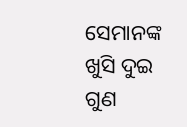ସେମାନଙ୍କ ଖୁସି ଦୁଇ ଗୁଣ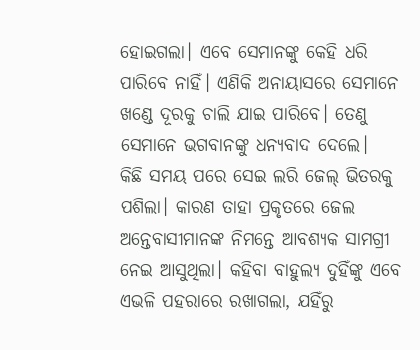ହୋଇଗଲା। ଏବେ ସେମାନଙ୍କୁ କେହି ଧରି ପାରିବେ ନାହିଁ। ଏଣିକି ଅନାୟାସରେ ସେମାନେ ଖଣ୍ଡେ ଦୂରକୁ ଚାଲି ଯାଇ ପାରିବେ। ତେଣୁ ସେମାନେ ଭଗବାନଙ୍କୁ ଧନ୍ୟବାଦ ଦେଲେ।
କିଛି ସମୟ ପରେ ସେଇ ଲରି ଜେଲ୍‌ ଭିତରକୁ ପଶିଲା। କାରଣ ତାହା ପ୍ରକୃତରେ ଜେଲ ଅନ୍ତେବାସୀମାନଙ୍କ ନିମନ୍ତେ ଆବଶ୍ୟକ ସାମଗ୍ରୀ ନେଇ ଆସୁଥିଲା। କହିବା ବାହୁଲ୍ୟ ଦୁହିଁଙ୍କୁ ଏବେ ଏଭଳି ପହରାରେ ରଖାଗଲା, ଯହିଁରୁ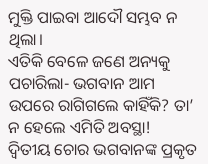ମୁକ୍ତି ପାଇବା ଆଦୌ ସମ୍ଭବ ନ ଥିଲା।
ଏତିକି ବେଳେ ଜଣେ ଅନ୍ୟକୁ ପଚାରିଲା- ଭଗବାନ ଆମ ଉପରେ ରାଗିଗଲେ କାହିଁକି? ତା’ ନ ହେଲେ ଏମିତି ଅବସ୍ଥା!
ଦ୍ବିତୀୟ ଚୋର ଭଗବାନଙ୍କ ପ୍ରକୃତ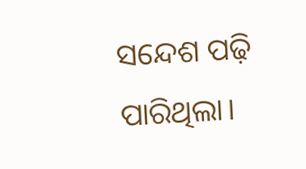ସନ୍ଦେଶ ପଢ଼ି ପାରିଥିଲା।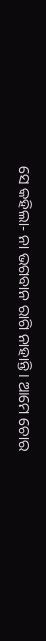ସେ କହିଲା- ନା ଭଗବାନ ରାଗି ନାହାନ୍ତି। ଆମେ ଚୋର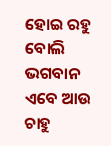ହୋଇ ରହୁ ବୋଲି ଭଗବାନ ଏବେ ଆଉ ଚାହୁ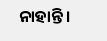ନାହାନ୍ତି।